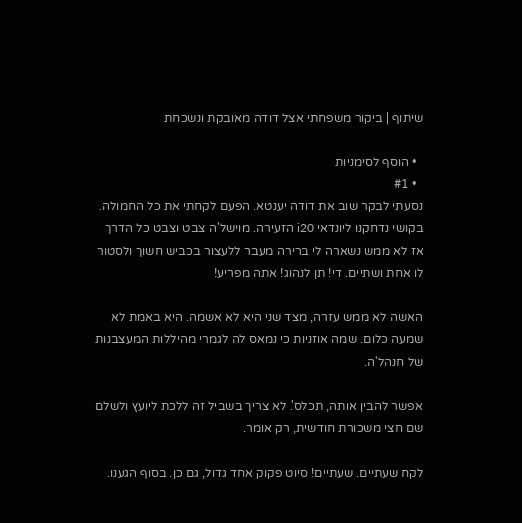שיתוף | ביקור משפחתי אצל דודה מאובקת ונשכחת

  • הוסף לסימניות
  • #1
נסעתי לבקר שוב את דודה יענטא. הפעם לקחתי את כל החמולה. בקושי נדחקנו ליונדאי i20 הזעירה. מוישל'ה צבט וצבט כל הדרך אז לא ממש נשארה לי ברירה מעבר ללעצור בכביש חשוך ולסטור לו אחת ושתיים. די! תן לנהוג! אתה מפריע!

האשה לא ממש עזרה, מצד שני היא לא אשמה. היא באמת לא שמעה כלום. שמה אוזניות כי נמאס לה לגמרי מהיללות המעצבנות של חנהל'ה.

אפשר להבין אותה, תכלס'. לא צריך בשביל זה ללכת ליועץ ולשלם שם חצי משכורת חודשית, רק אומר.

לקח שעתיים. שעתיים! סיוט פקוק אחד גדול, גם כן. בסוף הגענו.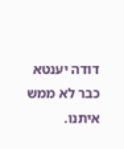דודה יענטא כבר לא ממש איתנו.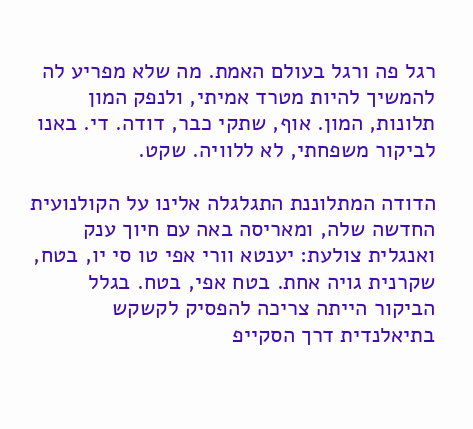רגל פה ורגל בעולם האמת. מה שלא מפריע לה להמשיך להיות מטרד אמיתי, ולנפק המון תלונות, המון. אוף, שתקי כבר, דודה. די. באנו לביקור משפחתי, לא ללוויה. שקט.

הדודה המתלוננת התגלגלה אלינו על הקולנועית החדשה שלה, ומאריסה באה עם חיוך ענק ואנגלית צולעת: יענטא וורי אפי טו סי יו, בטח, שקרנית גויה אחת. בטח אפי, בטח. בגלל הביקור הייתה צריכה להפסיק לקשקש בתיאלנדית דרך הסקייפ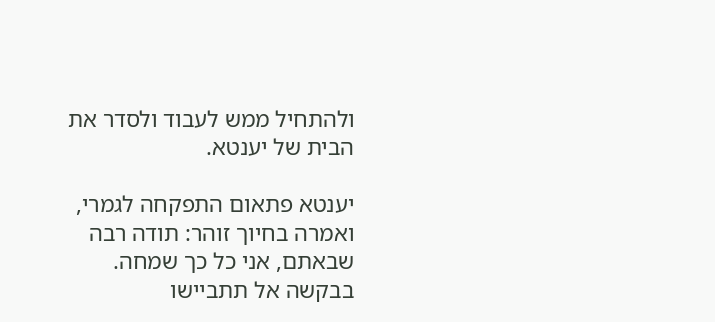ולהתחיל ממש לעבוד ולסדר את הבית של יענטא.

יענטא פתאום התפקחה לגמרי, ואמרה בחיוך זוהר: תודה רבה שבאתם, אני כל כך שמחה. בבקשה אל תתביישו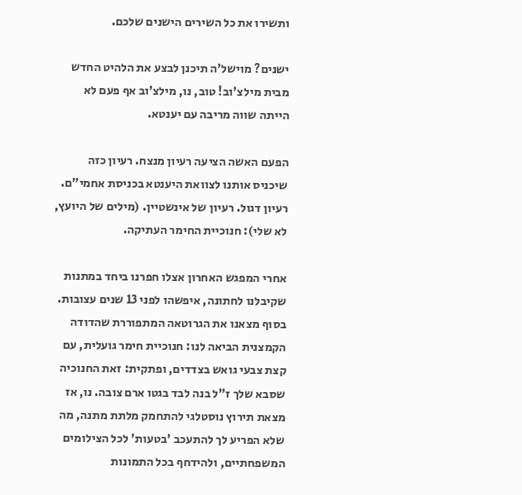ותשירו את כל השירים הישנים שלכם.

ישנים? מוישל'ה תיכנן לבצע את הלהיט החדש מבית מילצ'וב! טוב, נו, מילצ'וב אף פעם לא הייתה שווה מריבה עם יענטא.

הפעם האשה הציעה רעיון מנצח. רעיון כזה שיכניס אותנו לצוואת היענטא בכניסת אחמי"ם. רעיון דגול. רעיון של אינשטיין. (מילים של היועץ, לא שלי): חנוכיית החימר העתיקה.

אחרי המפגש האחרון אצלו חפרנו ביחד במתנות שקיבלנו לחתונה, איפשהו לפני 13 שנים עצובות. בסוף מצאנו את הגרוטאה המתפוררת שהדודה הקמצנית הביאה לנו: חנוכיית חימר גועלית, עם קצת צבעי גואש בצדדים, ופתקית: זאת החנוכיה שסבא שלך ז"ל בנה לבד בגטו ארם צובה. נו, אז מצאת תירוץ נוסטלגי להתחמק מלתת מתנה, מה שלא הפריע לך להתעכב 'בטעות' לכל הצילומים המשפחתיים, ולהידחף בכל התמונות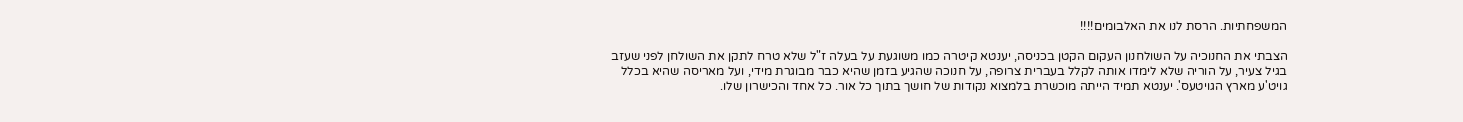המשפחתיות. הרסת לנו את האלבומים!!!!

הצבתי את החנוכיה על השולחנון העקום הקטן בכניסה, יענטא קיטרה כמו משוגעת על בעלה ז"ל שלא טרח לתקן את השולחן לפני שעזב בגיל צעיר, על הוריה שלא לימדו אותה לקלל בעברית צרופה, על חנוכה שהגיע בזמן שהיא כבר מבוגרת מידי, ועל מאריסה שהיא בכלל גויט'ע מארץ הגויטעס'. יענטא תמיד הייתה מוכשרת בלמצוא נקודות של חושך בתוך כל אור. כל אחד והכישרון שלו.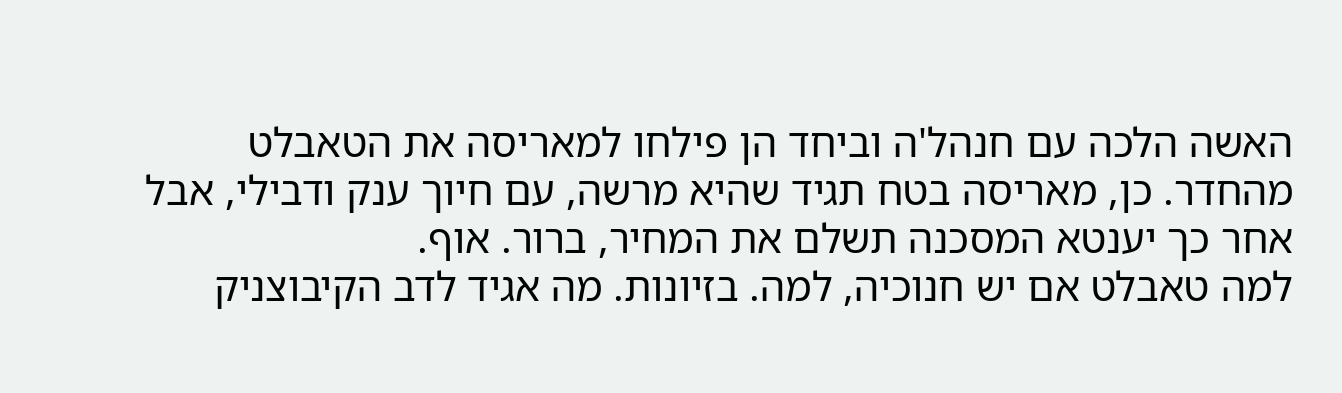האשה הלכה עם חנהל'ה וביחד הן פילחו למאריסה את הטאבלט מהחדר. כן, מאריסה בטח תגיד שהיא מרשה, עם חיוך ענק ודבילי, אבל אחר כך יענטא המסכנה תשלם את המחיר, ברור. אוף.
למה טאבלט אם יש חנוכיה, למה. בזיונות. מה אגיד לדב הקיבוצניק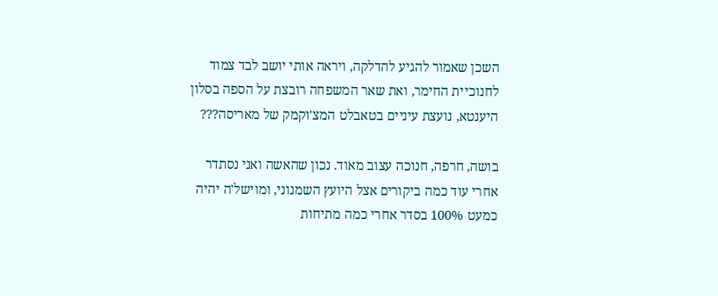השכן שאמור להגיע להדלקה, ויראה אותי יושב לבד צמוד לחנוכיית החימר, ואת שאר המשפחה רובצת על הספה בסלון היענטא, נועצת עיניים בטאבלט המצ'וקמק של מאריסה???

בושה, חרפה, חנוכה עצוב מאוד. נכון שהאשה ואני נסתדר אחרי עוד כמה ביקורים אצל היועץ השמנוני, ומוישל'ה יהיה כמעט 100% בסדר אחרי כמה מתיחות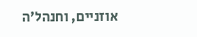אוזניים, וחנהל'ה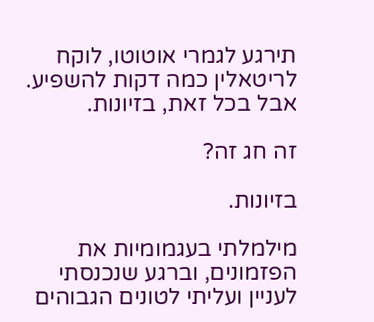תירגע לגמרי אוטוטו, לוקח לריטאלין כמה דקות להשפיע. אבל בכל זאת, בזיונות.

זה חג זה?

בזיונות.

מילמלתי בעגמומיות את הפזמונים, וברגע שנכנסתי לעניין ועליתי לטונים הגבוהים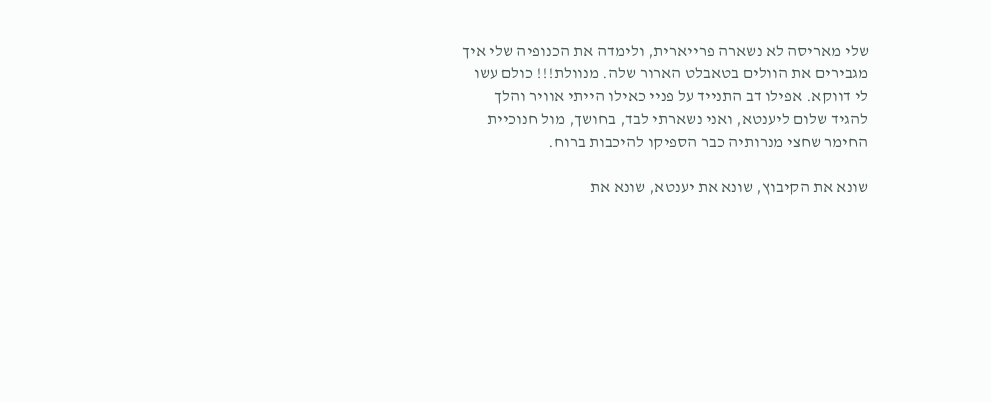שלי מאריסה לא נשארה פרייארית, ולימדה את הכנופיה שלי איך מגבירים את הוולים בטאבלט הארור שלה. מנוולת!!! כולם עשו לי דווקא. אפילו דב התנייד על פניי כאילו הייתי אוויר והלך להגיד שלום ליענטא, ואני נשארתי לבד, בחושך, מול חנוכיית החימר שחצי מנרותיה כבר הספיקו להיכבות ברוח.

שונא את הקיבוץ, שונא את יענטא, שונא את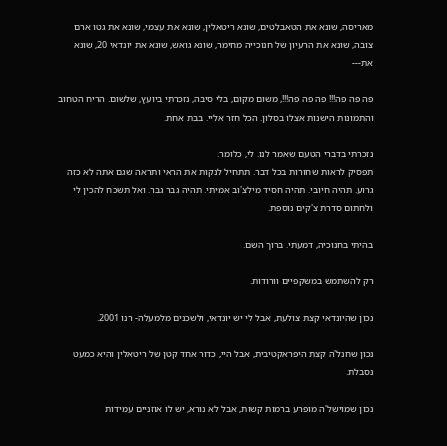מאריסה, שונא את הטאבלטים, שונא ריטאלין, שונא את עצמי, שונא את גטו ארם צובה, שונא את הרעיון של חנוכייה מחימר, שונא גואש, שונא את יונדאי 20, שונא את---

פה פה פה!!! פה פה פה!!!, משום מקום, בלי סיבה, נזכרתי ביועץ, שלשום. הריח הטחוב והתמונות הישנות אצלו בסלון. הכל חזר אליי. בבת אחת.

נזכרתי בדברי הטעם שאמר לנו. לי, כלומר.
תפסיק לראות שחורות בכל דבר. תתחיל לנקות את הראי ותראה שגם אתה לא כזה גרוע. תהיה חיובי. תהיה חסיד מילצ'וב אמיתי. תהיה גבר גבר. ואל תשכח להכין לי ולחתום סדרת צ'קים נוספת.

בהיתי בחנוכיה, דמעתי. ברוך השם.

רק להשתמש במשקפיים וורודות.

נכון שהיונדאי קצת צולעת, אבל לי יש יונדאי, ולשכנים מלמעלה- רנו 2001.

נכון שחנל'ה קצת היפראקטיבית, אבל היי, כדור אחד קטן של ריטאלין והיא כמעט נסבלת.

נכון שמוישל'ה מופרע ברמות קשות, אבל לא נורא, יש לו אוזניים עמידות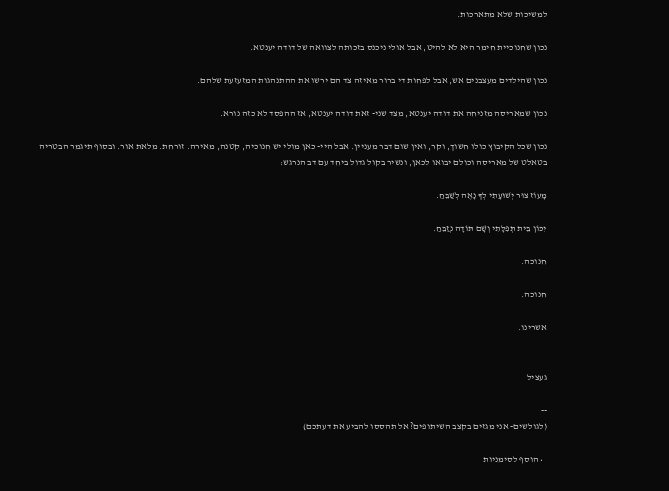למשיכות שלא מתארכות.

נכון שחנוכיית חימר היא לא להיט, אבל אולי ניכנס בזכותה לצוואה של דודה יענטא.

נכון שהילדים מעצבנים אש, אבל לפחות די ברור מאיזה צד הם ירשו את ההתנהגות המזעזעת שלהם.

נכון שמאריסה מזניחה את דודה יענטא, מצד שני- זאת דודה יענטא, אז ההפסד לא כזה נורא.

נכון שכל הקיבוץ כולו חשוך, וקר, ואין שום דבר מעניין. אבל היי- כאן מולי יש חנוכיה, קטנה, מאירה. זורחת. מלאת אור. ובסוף תיגמר הבטריה בטאלט של מאריסה וכולם יבואו לכאן, ונשיר בקול גדול ביחד עם דב הנרגש:

מָעוֹז צוּר יְשׁוּעָתִי לְךָ נָאֶה לְשַׁבֵּחַ.

יִכּוֹן בֵּית תְּפִלָּתִי וְשָׁם תּוֹדָה נְזַבֵּחַ.

חנוכה.

חנוכה.

אשרינו.


געציל

--
(לגולשים- אני מגזים בקצב השיתופים? אל תהססו להביע את דעתכם)

  • הוסף לסימניות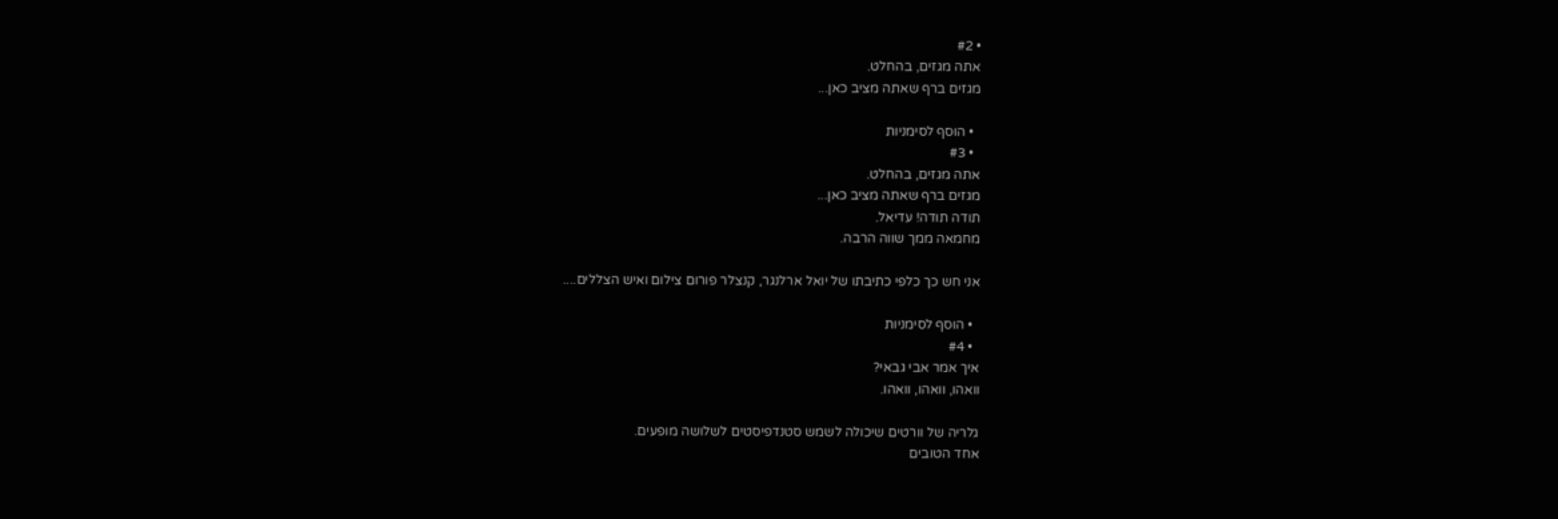• #2
אתה מגזים, בהחלט.
מגזים ברף שאתה מציב כאן...

  • הוסף לסימניות
  • #3
אתה מגזים, בהחלט.
מגזים ברף שאתה מציב כאן...
תודה תודה! עדיאל.
מחמאה ממך שווה הרבה.

אני חש כך כלפי כתיבתו של יואל ארלנגר, קנצלר פורום צילום ואיש הצללים....

  • הוסף לסימניות
  • #4
איך אמר אבי גבאי?
וואהו, וואהו, וואהו.

גלריה של וורטים שיכולה לשמש סטנדפיסטים לשלושה מופעים.
אחד הטובים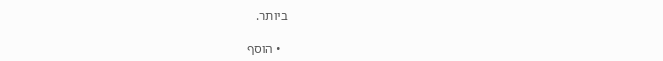ביותר.

  • הוסף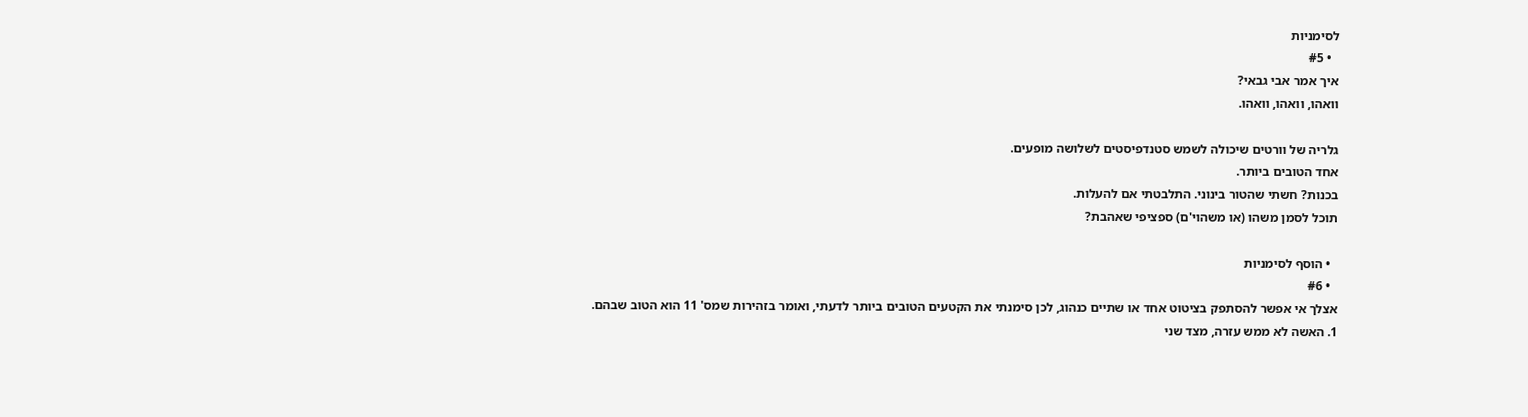לסימניות
  • #5
איך אמר אבי גבאי?
וואהו, וואהו, וואהו.

גלריה של וורטים שיכולה לשמש סטנדפיסטים לשלושה מופעים.
אחד הטובים ביותר.
בכנות? חשתי שהטור בינוני. התלבטתי אם להעלות.
תוכל לסמן משהו (או משהוי'ם) ספציפי שאהבת?

  • הוסף לסימניות
  • #6
אצלך אי אפשר להסתפק בציטוט אחד או שתיים כנהוג, לכן סימנתי את הקטעים הטובים ביותר לדעתי, ואומר בזהירות שמס' 11 הוא הטוב שבהם.
1. האשה לא ממש עזרה, מצד שני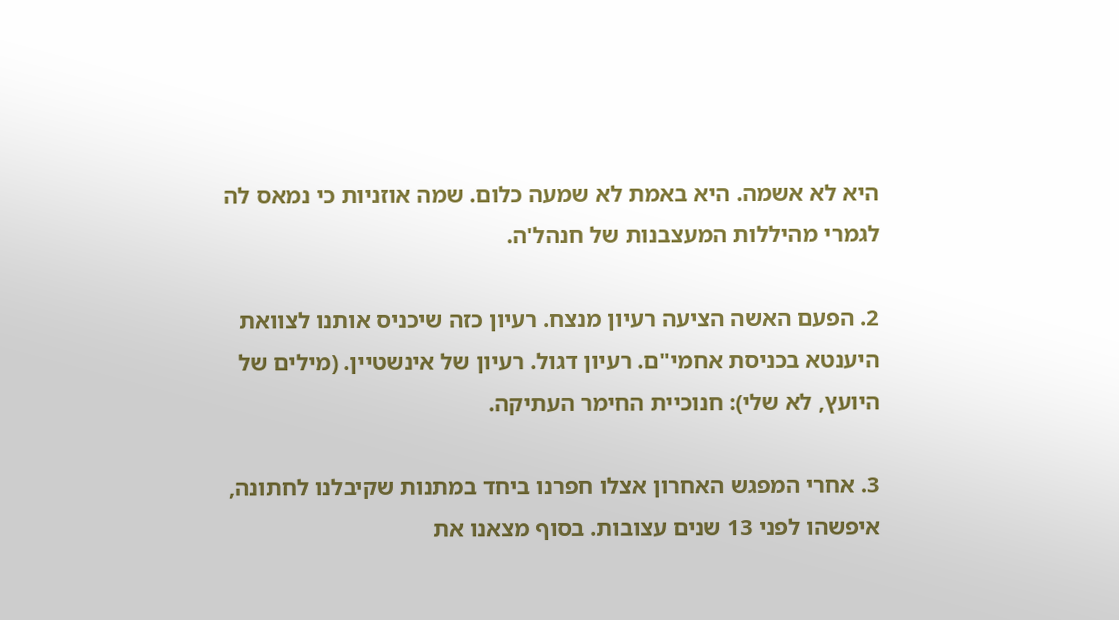היא לא אשמה. היא באמת לא שמעה כלום. שמה אוזניות כי נמאס לה לגמרי מהיללות המעצבנות של חנהל'ה.

2. הפעם האשה הציעה רעיון מנצח. רעיון כזה שיכניס אותנו לצוואת היענטא בכניסת אחמי"ם. רעיון דגול. רעיון של אינשטיין. (מילים של היועץ, לא שלי): חנוכיית החימר העתיקה.

3. אחרי המפגש האחרון אצלו חפרנו ביחד במתנות שקיבלנו לחתונה, איפשהו לפני 13 שנים עצובות. בסוף מצאנו את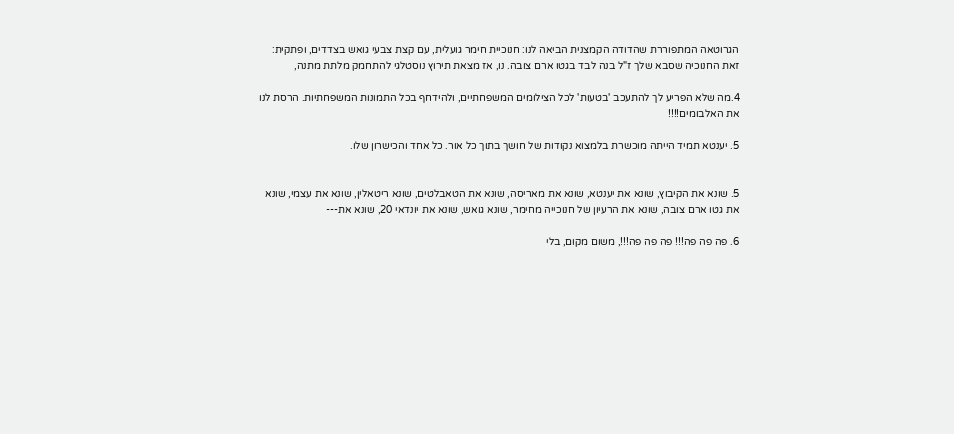הגרוטאה המתפוררת שהדודה הקמצנית הביאה לנו: חנוכיית חימר גועלית, עם קצת צבעי גואש בצדדים, ופתקית: זאת החנוכיה שסבא שלך ז"ל בנה לבד בגטו ארם צובה. נו, אז מצאת תירוץ נוסטלגי להתחמק מלתת מתנה,

4.מה שלא הפריע לך להתעכב 'בטעות' לכל הצילומים המשפחתיים, ולהידחף בכל התמונות המשפחתיות. הרסת לנו את האלבומים!!!!

5. יענטא תמיד הייתה מוכשרת בלמצוא נקודות של חושך בתוך כל אור. כל אחד והכישרון שלו.


5. שונא את הקיבוץ, שונא את יענטא, שונא את מאריסה, שונא את הטאבלטים, שונא ריטאלין, שונא את עצמי, שונא את גטו ארם צובה, שונא את הרעיון של חנוכייה מחימר, שונא גואש, שונא את יונדאי 20, שונא את---

6. פה פה פה!!! פה פה פה!!!, משום מקום, בלי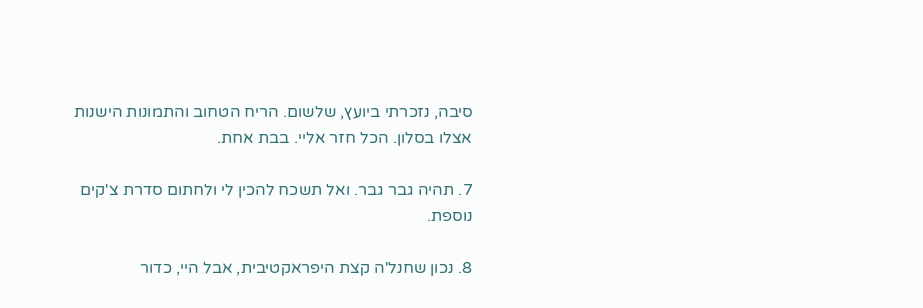סיבה, נזכרתי ביועץ, שלשום. הריח הטחוב והתמונות הישנות אצלו בסלון. הכל חזר אליי. בבת אחת.

7. תהיה גבר גבר. ואל תשכח להכין לי ולחתום סדרת צ'קים נוספת.

8. נכון שחנל'ה קצת היפראקטיבית, אבל היי, כדור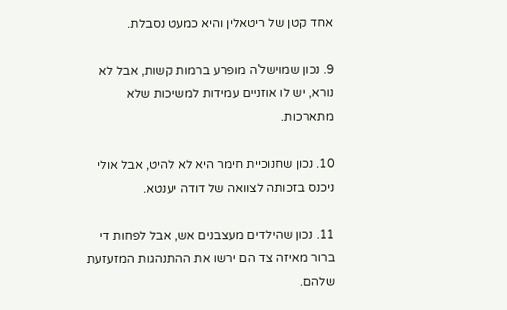אחד קטן של ריטאלין והיא כמעט נסבלת.

9. נכון שמוישל'ה מופרע ברמות קשות, אבל לא נורא, יש לו אוזניים עמידות למשיכות שלא מתארכות.

10. נכון שחנוכיית חימר היא לא להיט, אבל אולי ניכנס בזכותה לצוואה של דודה יענטא.

11. נכון שהילדים מעצבנים אש, אבל לפחות די ברור מאיזה צד הם ירשו את ההתנהגות המזעזעת שלהם.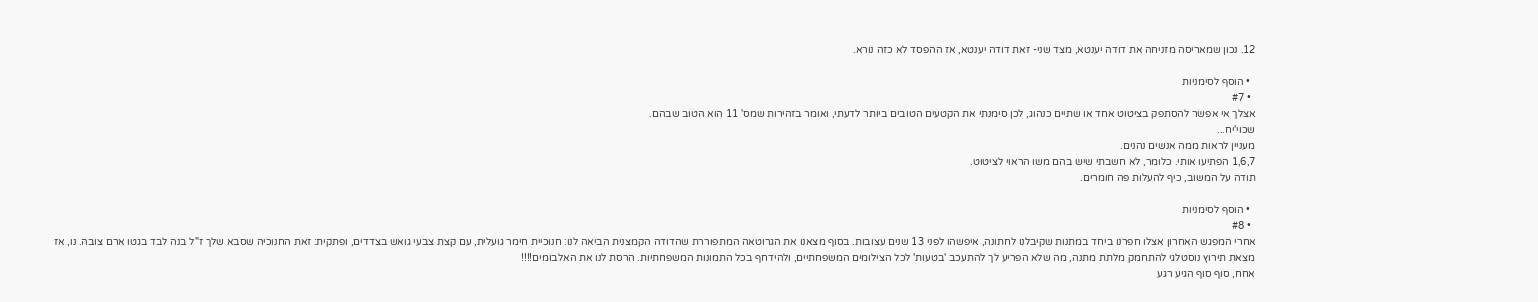12. נכון שמאריסה מזניחה את דודה יענטא, מצד שני- זאת דודה יענטא, אז ההפסד לא כזה נורא.

  • הוסף לסימניות
  • #7
אצלך אי אפשר להסתפק בציטוט אחד או שתיים כנהוג, לכן סימנתי את הקטעים הטובים ביותר לדעתי, ואומר בזהירות שמס' 11 הוא הטוב שבהם.
שכוי'יח...
מעניין לראות ממה אנשים נהנים.
1,6,7 הפתיעו אותי. כלומר, לא חשבתי שיש בהם משו הראוי לציטוט.
תודה על המשוב, כיף להעלות פה חומרים.

  • הוסף לסימניות
  • #8
אחרי המפגש האחרון אצלו חפרנו ביחד במתנות שקיבלנו לחתונה, איפשהו לפני 13 שנים עצובות. בסוף מצאנו את הגרוטאה המתפוררת שהדודה הקמצנית הביאה לנו: חנוכיית חימר גועלית, עם קצת צבעי גואש בצדדים, ופתקית: זאת החנוכיה שסבא שלך ז"ל בנה לבד בגטו ארם צובה. נו, אז מצאת תירוץ נוסטלגי להתחמק מלתת מתנה, מה שלא הפריע לך להתעכב 'בטעות' לכל הצילומים המשפחתיים, ולהידחף בכל התמונות המשפחתיות. הרסת לנו את האלבומים!!!!
אחח, סוף סוף הגיע רגע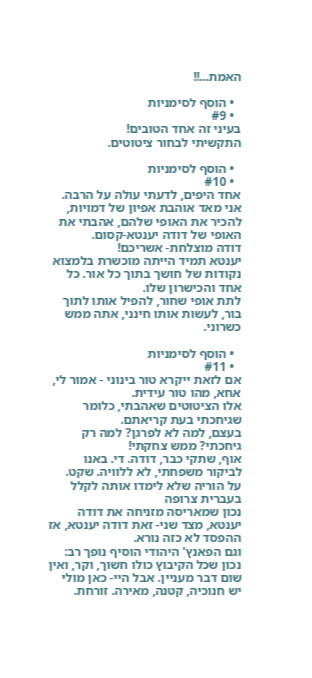האמת...!!

  • הוסף לסימניות
  • #9
בעיני זה אחד הטובים!
התקשיתי לבחור ציטוטים.

  • הוסף לסימניות
  • #10
אחד היפים, לדעתי עולה על הרבה.
אני מאד אוהבת אפיון של דמויות, להכיר את האופי שלהם, אהבתי את האופי של דודה יענטא-קסום.
דודה מוצלחת- אשריכם!
יענטא תמיד הייתה מוכשרת בלמצוא נקודות של חושך בתוך כל אור. כל אחד והכישרון שלו.
לתת אופי שחור, להפיל אותו לתוך בור, לעשות אותו חינני, אתה ממש כשרוני.

  • הוסף לסימניות
  • #11
אם לזאת ייקרא טור בינוני - אמור לי, אחא, מהו טור עידית.
אלו הציטוטים שאהבתי, כלומר שגיחכתי בעת קריאתם.
בעצם, למה לא לפרגן? למה רק גיחכתי? ממש צחקתי!
אוף, שתקי כבר, דודה. די. באנו לביקור משפחתי, לא ללוויה. שקט.
על הוריה שלא לימדו אותה לקלל בעברית צרופה
נכון שמאריסה מזניחה את דודה יענטא, מצד שני- זאת דודה יענטא, אז ההפסד לא כזה נורא.
וגם הפאנץ' היהודי הוסיף נופך רב:
נכון שכל הקיבוץ כולו חשוך, וקר, ואין שום דבר מעניין. אבל היי- כאן מולי יש חנוכיה, קטנה, מאירה. זורחת.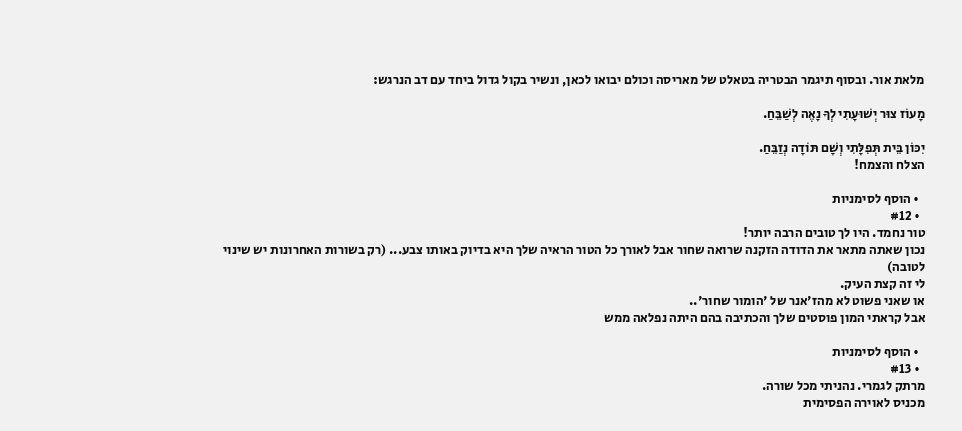מלאת אור. ובסוף תיגמר הבטריה בטאלט של מאריסה וכולם יבואו לכאן, ונשיר בקול גדול ביחד עם דב הנרגש:

מָעוֹז צוּר יְשׁוּעָתִי לְךָ נָאֶה לְשַׁבֵּחַ.

יִכּוֹן בֵּית תְּפִלָּתִי וְשָׁם תּוֹדָה נְזַבֵּחַ.
הצלח והצמח!

  • הוסף לסימניות
  • #12
טור נחמד. היו לך טובים הרבה יותר!
נכון שאתה מתאר את הדודה הזקנה שרואה שחור אבל לאורך כל הטור הראיה שלך היא בדיוק באותו צבע... (רק בשורות האחרונות יש שינוי לטובה)
לי זה קצת העיק.
או שאני פשוט לא מהז'אנר של 'הומור שחור'..
אבל קראתי המון פוסטים שלך והכתיבה בהם היתה נפלאה ממש

  • הוסף לסימניות
  • #13
מרתק לגמרי. נהניתי מכל שורה.
מכניס לאוירה הפסימית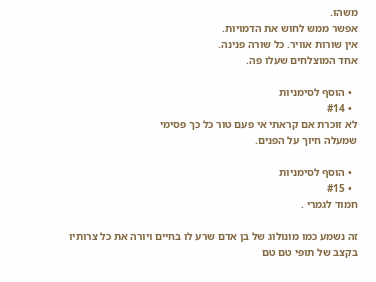משהו.
אפשר ממש לחוש את הדמויות.
אין שורות אוויר. כל שורה פנינה.
אחד המוצלחים שעלו פה.

  • הוסף לסימניות
  • #14
לא זוכרת אם קראתי אי פעם טור כל כך פסימי
שמעלה חיוך על הפנים.

  • הוסף לסימניות
  • #15
חמוד לגמרי .

זה נשמע כמו מונולוג של בן אדם שרע לו בחיים ויורה את כל צרותיו בקצב של תופי טם טם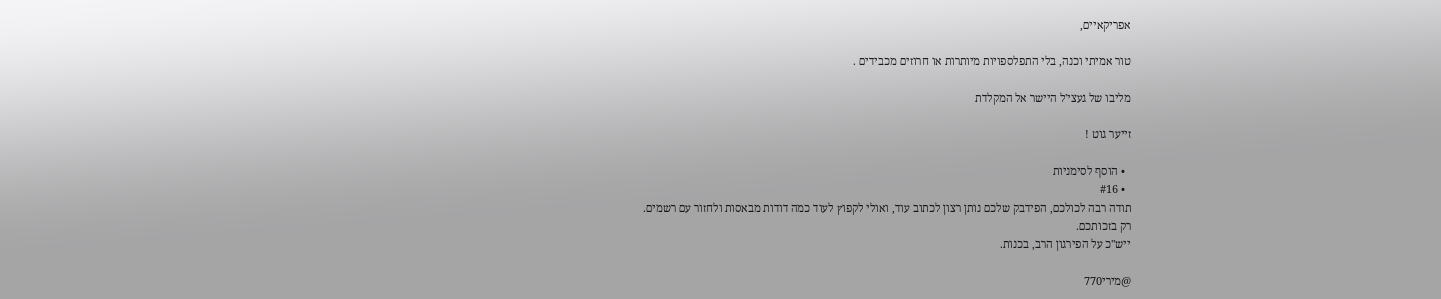אפריקאיים,

טור אמיתי וכנה, בלי התפלספויות מיותרות או חרוזים מכבידים .

מליבו של געצי'ל היישר אל המקלדת

זייער גוט !

  • הוסף לסימניות
  • #16
תודה רבה לכולכם, הפידבק שלכם נותן רצון לכתוב עוד, ואולי לקפוץ לעוד כמה דודות מבאסות ולחזור עם רשמים.
רק בזכותכם.
ייש"כ על הפירגון הרב, בכנות.

@מירי770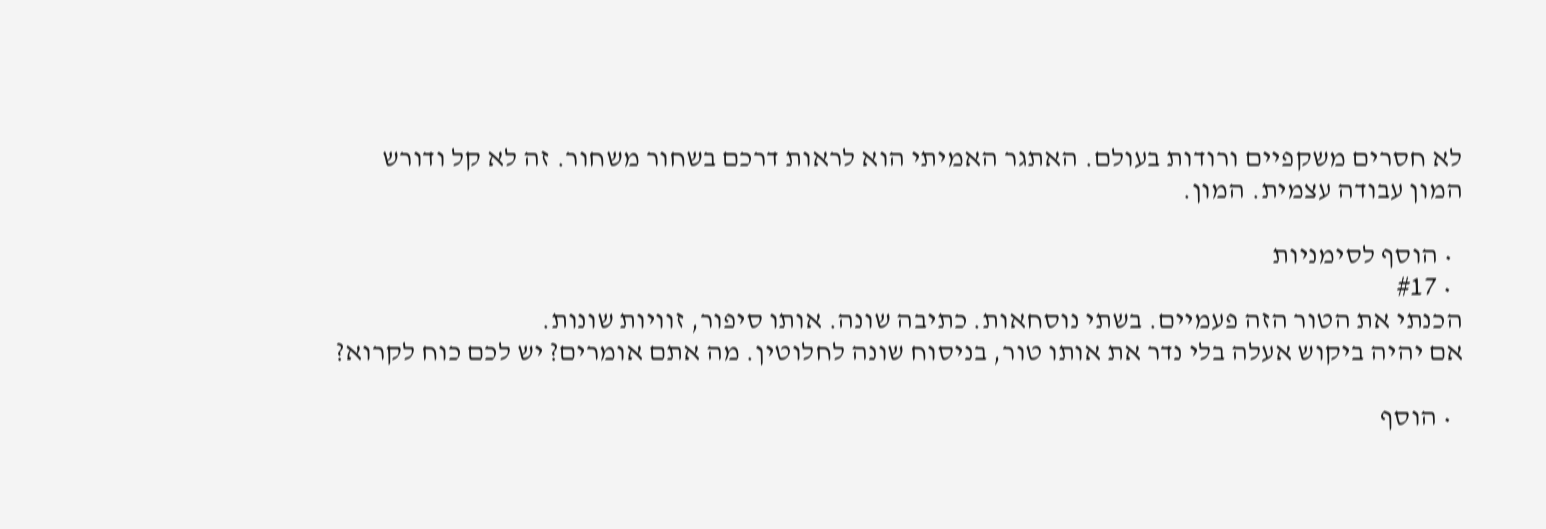לא חסרים משקפיים ורודות בעולם. האתגר האמיתי הוא לראות דרכם בשחור משחור. זה לא קל ודורש המון עבודה עצמית. המון.

  • הוסף לסימניות
  • #17
הכנתי את הטור הזה פעמיים. בשתי נוסחאות. כתיבה שונה. אותו סיפור, זוויות שונות.
אם יהיה ביקוש אעלה בלי נדר את אותו טור, בניסוח שונה לחלוטין. מה אתם אומרים? יש לכם כוח לקרוא?

  • הוסף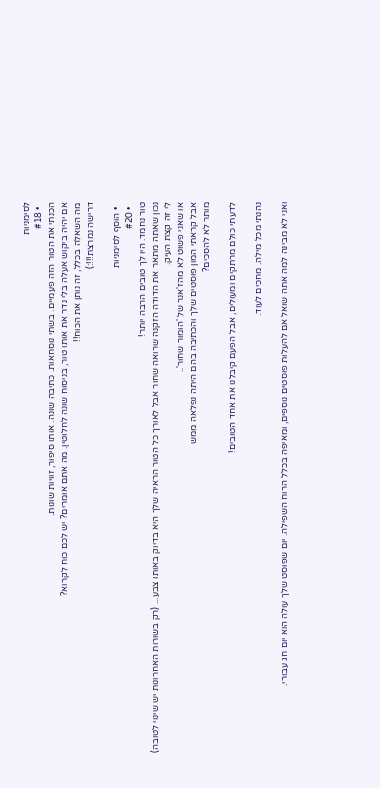לסימניות
  • #18
הכנתי את הטור הזה פעמיים. בשתי נוסחאות. כתיבה שונה. אותו סיפור, זוויות שונות.
אם יהיה ביקוש אעלה בלי נדר את אותו טור, בניסוח שונה לחלוטין. מה אתם אומרים? יש לכם כוח לקרוא?
מה השאלה בכלל, זה נותן את הכוח!!
דרישה נמרצת!!!:)

  • הוסף לסימניות
  • #20
טור נחמד. היו לך טובים הרבה יותר!
נכון שאתה מתאר את הדודה הזקנה שרואה שחור אבל לאורך כל הטור הראיה שלך היא בדיוק באותו צבע... (רק בשורות האחרונות יש שינוי לטובה)
לי זה קצת העיק.
או שאני פשוט לא מהז'אנר של 'הומור שחור'..
אבל קראתי המון פוסטים שלך והכתיבה בהם היתה נפלאה ממש
מותר לא להסכים?

לדעתי כולם מרתקים ומעולים, אבל הפעם קיבלנו את אחד הטובים!

נהנתי מכל מילה. מחכים לעוד.

ואני לא מבינה למה אתה שואל אם להעלות פוסטים נוספים, ומאיפה בכלל הרוח השפילה. יום שפוסט שלך עולה הוא יום חג עבורי.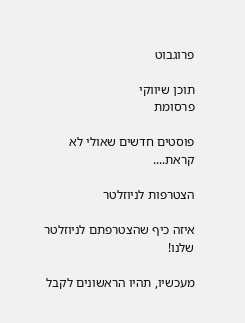פרוגבוט

תוכן שיווקי
פרסומת

פוסטים חדשים שאולי לא קראת....

הצטרפות לניוזלטר

איזה כיף שהצטרפתם לניוזלטר שלנו!

מעכשיו, תהיו הראשונים לקבל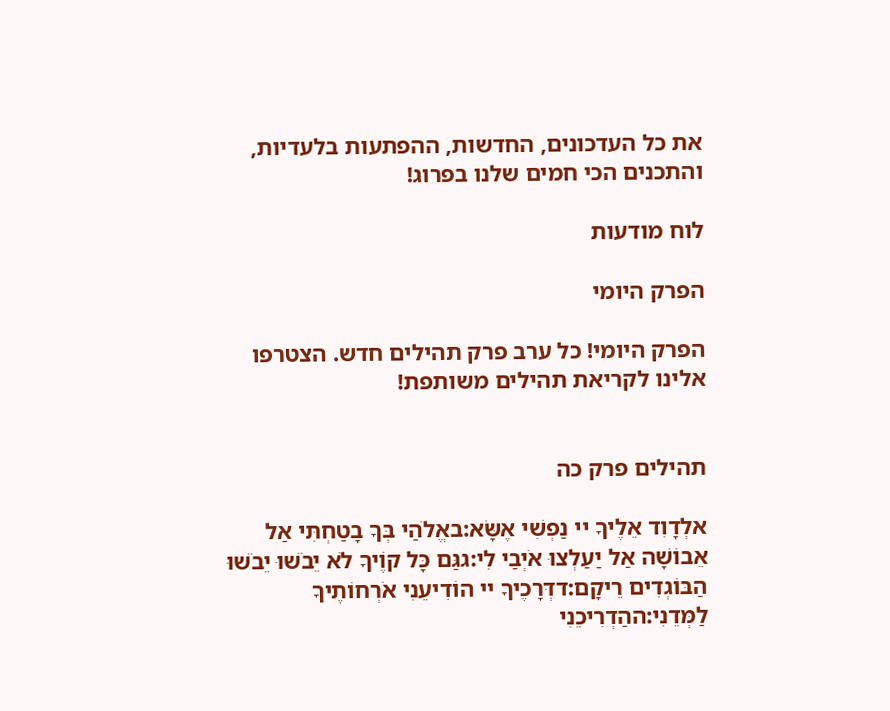את כל העדכונים, החדשות, ההפתעות בלעדיות, והתכנים הכי חמים שלנו בפרוג!

לוח מודעות

הפרק היומי

הפרק היומי! כל ערב פרק תהילים חדש. הצטרפו אלינו לקריאת תהילים משותפת!


תהילים פרק כה

אלְדָוִד אֵלֶיךָ יי נַפְשִׁי אֶשָּׂא:באֱלֹהַי בְּךָ בָטַחְתִּי אַל אֵבוֹשָׁה אַל יַעַלְצוּ אֹיְבַי לִי:גגַּם כָּל קוֶֹיךָ לֹא יֵבֹשׁוּ יֵבֹשׁוּ הַבּוֹגְדִים רֵיקָם:דדְּרָכֶיךָ יי הוֹדִיעֵנִי אֹרְחוֹתֶיךָ לַמְּדֵנִי:ההַדְרִיכֵנִי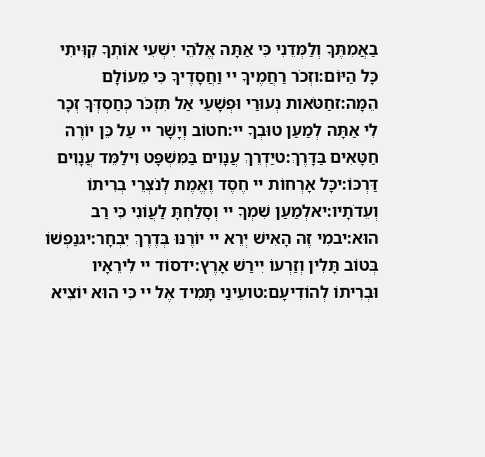בַאֲמִתֶּךָ וְלַמְּדֵנִי כִּי אַתָּה אֱלֹהֵי יִשְׁעִי אוֹתְךָ קִוִּיתִי כָּל הַיּוֹם:וזְכֹר רַחֲמֶיךָ יי וַחֲסָדֶיךָ כִּי מֵעוֹלָם הֵמָּה:זחַטֹּאות נְעוּרַי וּפְשָׁעַי אַל תִּזְכֹּר כְּחַסְדְּךָ זְכָר לִי אַתָּה לְמַעַן טוּבְךָ יי:חטוֹב וְיָשָׁר יי עַל כֵּן יוֹרֶה חַטָּאִים בַּדָּרֶךְ:טיַדְרֵךְ עֲנָוִים בַּמִּשְׁפָּט וִילַמֵּד עֲנָוִים דַּרְכּוֹ:יכָּל אָרְחוֹת יי חֶסֶד וֶאֱמֶת לְנֹצְרֵי בְרִיתוֹ וְעֵדֹתָיו:יאלְמַעַן שִׁמְךָ יי וְסָלַחְתָּ לַעֲוֹנִי כִּי רַב הוּא:יבמִי זֶה הָאִישׁ יְרֵא יי יוֹרֶנּוּ בְּדֶרֶךְ יִבְחָר:יגנַפְשׁוֹ בְּטוֹב תָּלִין וְזַרְעוֹ יִירַשׁ אָרֶץ:ידסוֹד יי לִירֵאָיו וּבְרִיתוֹ לְהוֹדִיעָם:טועֵינַי תָּמִיד אֶל יי כִּי הוּא יוֹצִיא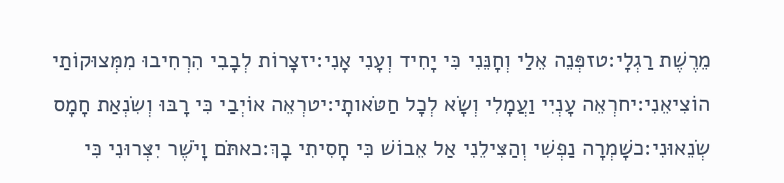מֵרֶשֶׁת רַגְלָי:טזפְּנֵה אֵלַי וְחָנֵּנִי כִּי יָחִיד וְעָנִי אָנִי:יזצָרוֹת לְבָבִי הִרְחִיבוּ מִמְּצוּקוֹתַי הוֹצִיאֵנִי:יחרְאֵה עָנְיִי וַעֲמָלִי וְשָׂא לְכָל חַטֹּאותָי:יטרְאֵה אוֹיְבַי כִּי רָבּוּ וְשִׂנְאַת חָמָס שְׂנֵאוּנִי:כשָׁמְרָה נַפְשִׁי וְהַצִּילֵנִי אַל אֵבוֹשׁ כִּי חָסִיתִי בָךְ:כאתֹּם וָיֹשֶׁר יִצְּרוּנִי כִּי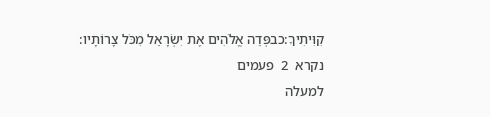קִוִּיתִיךָ:כבפְּדֵה אֱלֹהִים אֶת יִשְׂרָאֵל מִכֹּל צָרוֹתָיו:
נקרא  2  פעמים
למעלה